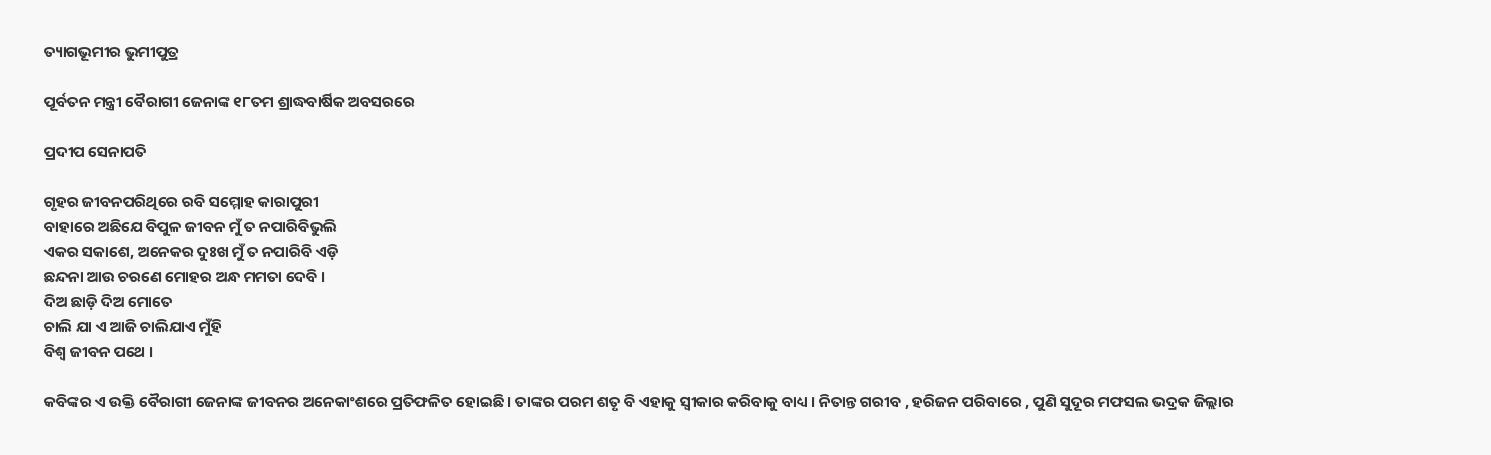ତ୍ୟାଗଭୂମୀର ଭୁମୀପୁତ୍ର

ପୂର୍ବତନ ମନ୍ତ୍ରୀ ବୈରାଗୀ ଜେନାଙ୍କ ୧୮ତମ ଶ୍ରାଦ୍ଧବାର୍ଷିକ ଅବସରରେ

ପ୍ରଦୀପ ସେନାପତି

ଗୃହର ଜୀବନପରିଥିରେ ରବି ସମ୍ମୋହ କାରାପୁରୀ
ବାହାରେ ଅଛିଯେ ବିପୁଳ ଜୀବନ ମୁଁ ତ ନପାରିବିଭୁଲି
ଏକର ସକାଶେ, ଅନେକର ଦୁଃଖ ମୁଁ ତ ନପାରିବି ଏଡ଼ି
ଛନ୍ଦନା ଆଉ ଚରଣେ ମୋହର ଅନ୍ଧ ମମତା ଦେବି ।
ଦିଅ ଛାଡ଼ି ଦିଅ ମୋତେ
ଚାଲି ଯା ଏ ଆଜି ଚାଲିଯାଏ ମୁଁହି
ବିଶ୍ୱ ଜୀବନ ପଥେ ।

କବିଙ୍କର ଏ ଉକ୍ତି ବୈରାଗୀ ଜେନାଙ୍କ ଜୀବନର ଅନେକାଂଶରେ ପ୍ରତିଫଳିତ ହୋଇଛି । ତାଙ୍କର ପରମ ଶତୃ ବି ଏହାକୁ ସ୍ୱୀକାର କରିବାକୁ ବାଧ୍ୟ । ନିତାନ୍ତ ଗରୀବ , ହରିଜନ ପରିବାରେ , ପୁଣି ସୁଦୂର ମଫସଲ ଭଦ୍ରକ ଜିଲ୍ଲାର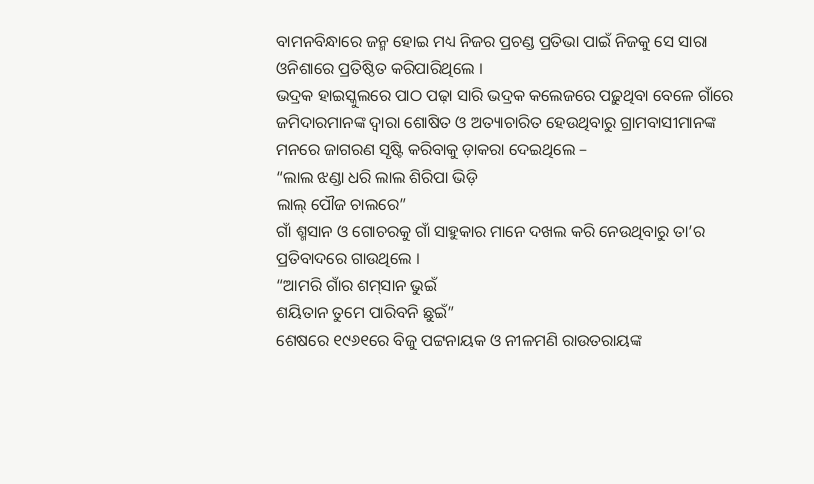ବାମନବିନ୍ଧାରେ ଜନ୍ମ ହୋଇ ମଧ୍ୟ ନିଜର ପ୍ରଚଣ୍ଡ ପ୍ରତିଭା ପାଇଁ ନିଜକୁ ସେ ସାରା ଓନିଶାରେ ପ୍ରତିଷ୍ଠିତ କରିପାରିଥିଲେ ।
ଭଦ୍ରକ ହାଇସ୍କୁଲରେ ପାଠ ପଢ଼ା ସାରି ଭଦ୍ରକ କଲେଜରେ ପଢ଼ୁଥିବା ବେଳେ ଗାଁରେ ଜମିଦାରମାନଙ୍କ ଦ୍ୱାରା ଶୋଷିତ ଓ ଅତ୍ୟାଚାରିତ ହେଉଥିବାରୁ ଗ୍ରାମବାସୀମାନଙ୍କ ମନରେ ଜାଗରଣ ସୃଷ୍ଟି କରିବାକୁ ଡ଼ାକରା ଦେଇଥିଲେ –
“ଲାଲ ଝଣ୍ଡା ଧରି ଲାଲ ଶିରିପା ଭିଡ଼ି
ଲାଲ୍ ପୌଜ ଚାଲରେ”
ଗାଁ ଶ୍ମସାନ ଓ ଗୋଚରକୁ ଗାଁ ସାହୁକାର ମାନେ ଦଖଲ କରି ନେଉଥିବାରୁ ତା’ର ପ୍ରତିବାଦରେ ଗାଉଥିଲେ ।
“ଆମରି ଗାଁର ଶମ୍‌ସାନ ଭୁଇଁ
ଶୟିତାନ ତୁମେ ପାରିବନି ଛୁଇଁ”
ଶେଷରେ ୧୯୬୧ରେ ବିଜୁ ପଟ୍ଟନାୟକ ଓ ନୀଳମଣି ରାଉତରାୟଙ୍କ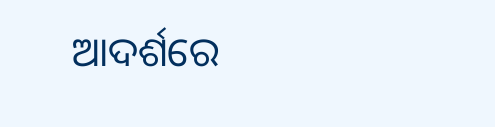ଆଦର୍ଶରେ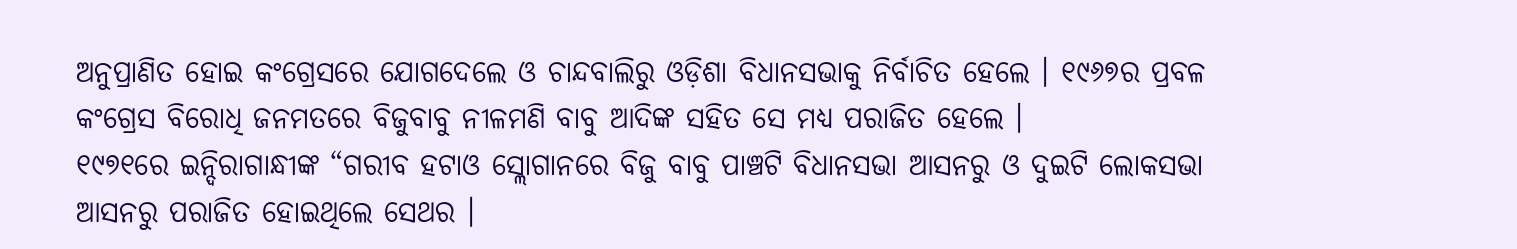ଅନୁପ୍ରାଣିତ ହୋଇ କଂଗ୍ରେସରେ ଯୋଗଦେଲେ ଓ ଚାନ୍ଦବାଲିରୁ ଓଡ଼ିଶା ବିଧାନସଭାକୁ ନିର୍ବାଚିତ ହେଲେ । ୧୯୬୭ର ପ୍ରବଳ କଂଗ୍ରେସ ବିରୋଧି ଜନମତରେ ବିଜୁବାବୁ ନୀଳମଣି ବାବୁ ଆଦିଙ୍କ ସହିତ ସେ ମଧ୍ୟ ପରାଜିତ ହେଲେ ।
୧୯୭୧ରେ ଇନ୍ଦିରାଗାନ୍ଧୀଙ୍କ “ଗରୀବ ହଟାଓ ସ୍ଲୋଗାନରେ ବିଜୁ ବାବୁ ପାଞ୍ଚଟି ବିଧାନସଭା ଆସନରୁ ଓ ଦୁଇଟି ଲୋକସଭା ଆସନରୁ ପରାଜିତ ହୋଇଥିଲେ ସେଥର ।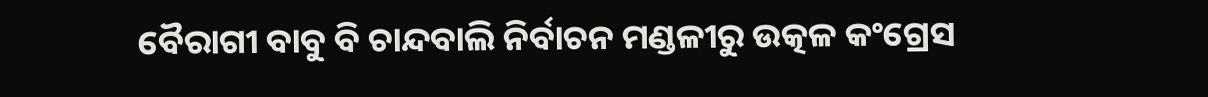ବୈରାଗୀ ବାବୁ ବି ଚାନ୍ଦବାଲି ନିର୍ବାଚନ ମଣ୍ଡଳୀରୁ ଉତ୍କଳ କଂଗ୍ରେସ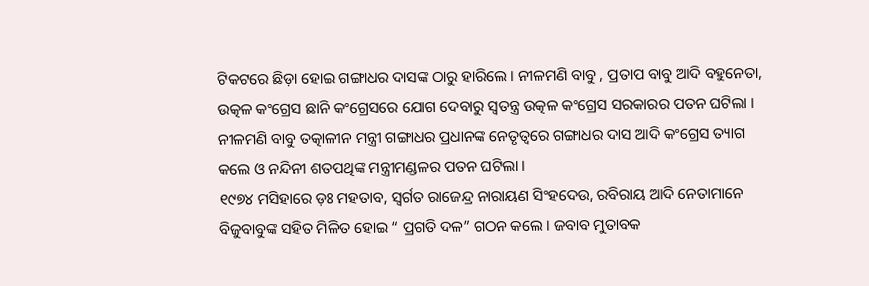ଟିକଟରେ ଛିଡ଼ା ହୋଇ ଗଙ୍ଗାଧର ଦାସଙ୍କ ଠାରୁ ହାରିଲେ । ନୀଳମଣି ବାବୁ , ପ୍ରତାପ ବାବୁ ଆଦି ବହୁନେତା, ଉତ୍କଳ କଂଗ୍ରେସ ଛାନି କଂଗ୍ରେସରେ ଯୋଗ ଦେବାରୁ ସ୍ୱତନ୍ତ୍ର ଉତ୍କଳ କଂଗ୍ରେସ ସରକାରର ପତନ ଘଟିଲା । ନୀଳମଣି ବାବୁ ତତ୍କାଳୀନ ମନ୍ତ୍ରୀ ଗଙ୍ଗାଧର ପ୍ରଧାନଙ୍କ ନେତୃତ୍ୱରେ ଗଙ୍ଗାଧର ଦାସ ଆଦି କଂଗ୍ରେସ ତ୍ୟାଗ କଲେ ଓ ନନ୍ଦିନୀ ଶତପଥିଙ୍କ ମନ୍ତ୍ରୀମଣ୍ଡଳର ପତନ ଘଟିଲା ।
୧୯୭୪ ମସିହାରେ ଡ଼ଃ ମହତାବ, ସ୍ୱର୍ଗତ ରାଜେନ୍ଦ୍ର ନାରାୟଣ ସିଂହଦେଉ, ରବିରାୟ ଆଦି ନେତାମାନେ ବିଜୁବାବୁଙ୍କ ସହିତ ମିଳିତ ହୋଇ “ ପ୍ରଗତି ଦଳ” ଗଠନ କଲେ । ଜବାବ ମୁତାବକ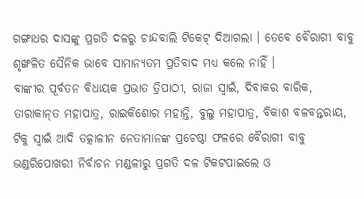ଗଙ୍ଗାଧର ଦାସଙ୍କୁ ପ୍ରଗତି ଦଳରୁ ଚାନ୍ଦବାଲି ଟିକେଟ୍ ଦିଆଗଲା । ତେବେ ବୈରାଗୀ ବାବୁ ଶୃଙ୍ଖଳିତ ସୈନିକ ଭାବେ ସାମାନ୍ୟତମ ପ୍ରତିବାଦ ମଧ୍ୟ କଲେ ନାହିଁ ।
ବାଙ୍କୀର ପୂର୍ବତନ ବିଧାୟକ ପ୍ରଭାତ ତ୍ରିପାଠୀ, ରାଜା ସ୍ୱାଇଁ, ଦିବାକର ବାରିକ, ତାରାକାନ୍‌ତ ମହାପାତ୍ର, ରାଇକିଶୋର ମହାନ୍ତି, ବୁଲୁ ମହାପାତ୍ର, ବିକାଶ ବଳବନ୍ତରାୟ, ଟିକୁ ସ୍ୱାଇଁ ଆଦି ତତ୍କାଳୀନ ନେତାମାନଙ୍କ ପ୍ରଚେଷ୍ଠା ଫଳରେ ବୈରାଗୀ ବାବୁ ଭଣ୍ଡରିପୋଖରୀ ନିର୍ବାଚନ ମଣ୍ଡଳୀରୁ ପ୍ରଗତି ଦଳ ଟିକଟପାଇଲେ ଓ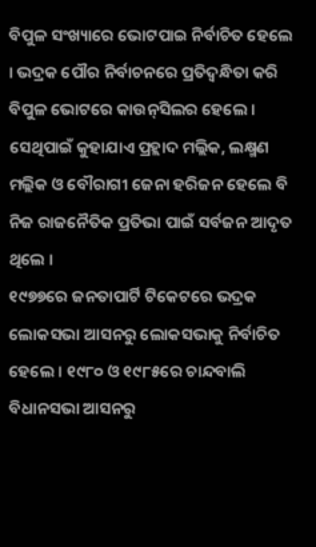ବିପୁଳ ସଂଖ୍ୟାରେ ଭୋଟପାଇ ନିର୍ବାଚିତ ହେଲେ । ଭଦ୍ରକ ପୌର ନିର୍ବାଚନରେ ପ୍ରତିଦ୍ୱନ୍ଧିତା କରି ବିପୁଳ ଭୋଟରେ କାଉନ୍‌ସିଲର ହେଲେ । ସେଥିପାଇଁ କୁହାଯାଏ ପ୍ରହ୍ଲାଦ ମଲ୍ଲିକ, ଲକ୍ଷ୍ମଣ ମଲ୍ଲିକ ଓ ବୌରାଗୀ ଜେନା ହରିଜନ ହେଲେ ବି ନିଜ ରାଜନୈତିକ ପ୍ରତିଭା ପାଇଁ ସର୍ବଜନ ଆଦୃତ ଥିଲେ ।
୧୯୭୭ରେ ଜନତାପାର୍ଟି ଟିକେଟରେ ଭଦ୍ରକ ଲୋକସଭା ଆସନରୁ ଲୋକସଭାକୁ ନିର୍ବାଚିତ ହେଲେ । ୧୯୮୦ ଓ ୧୯୮୫ରେ ଚାନ୍ଦବାଲି ବିଧାନସଭା ଆସନରୁ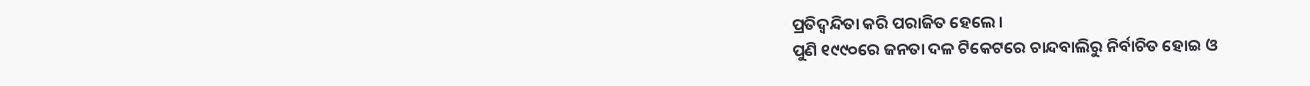ପ୍ରତିଦ୍ୱନ୍ଦିତା କରି ପରାଜିତ ହେଲେ ।
ପୁଣି ୧୯୯୦ରେ ଜନତା ଦଳ ଟିକେଟରେ ଚାନ୍ଦବାଲିରୁ ନିର୍ବାଚିତ ହୋଇ ଓ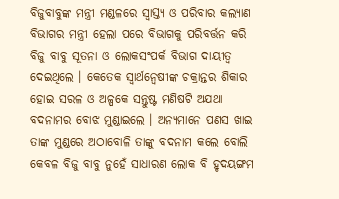ବିଜୁବାବୁଙ୍କ ମନ୍ତ୍ରୀ ମଣ୍ଡଳରେ ସ୍ୱାସ୍ତ୍ୟ ଓ ପରିବାର କଲ୍ୟାଣ ବିଭାଗର ମନ୍ତ୍ରୀ ହେଲା ପରେ ବିଭାଗକୁ ପରିବର୍ତ୍ତନ କରି ବିଜୁ ବାବୁ ସୂତନା ଓ ଲୋକସଂପର୍କ ବିଭାଗ ଦାୟୀତ୍ୱ ଦେଇଥିଲେ । କେତେକ ସ୍ୱାର୍ଥନ୍ୱେଷୀଙ୍କ ଚକ୍ରାନ୍ତର ଶିକାର ହୋଇ ସରଳ ଓ ଅଳ୍ପକେ ସନ୍ତୁଷ୍ଟ ମଣିଷଟି ଅଯଥା ବଦନାମର ବୋଝ ମୁଣ୍ଡାଇଲେ । ଅନ୍ୟମାନେ ପଣସ ଖାଇ ତାଙ୍କ ମୁଣ୍ଡରେ ଅଠାବୋଳି ତାଙ୍କୁ ବଦନାମ କଲେ ବୋଲି କେବଳ ବିଜୁ ବାବୁ ନୁହେଁ ସାଧାରଣ ଲୋକ ବି ହୃଦୟଙ୍ଗମ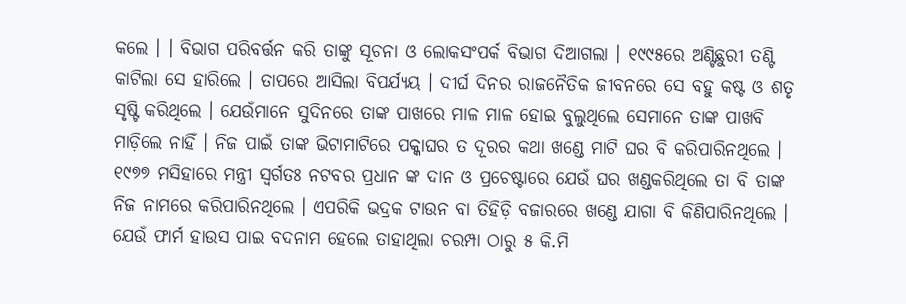କଲେ । । ବିଭାଗ ପରିବର୍ତ୍ତନ କରି ତାଙ୍କୁ ସୂଚନା ଓ ଲୋକସଂପର୍କ ବିଭାଗ ଦିଆଗଲା । ୧୯୯୫ରେ ଅଣ୍ଟିଛୁରୀ ତଣ୍ଟି କାଟିଲା ସେ ହାରିଲେ । ତାପରେ ଆସିଲା ବିପର୍ଯ୍ୟୟ । ଦୀର୍ଘ ଦିନର ରାଜନୈତିକ ଜୀବନରେ ସେ ବହୁ କଷ୍ଟ ଓ ଶତୃ ସୃଷ୍ଟି କରିଥିଲେ । ଯେଉଁମାନେ ସୁଦିନରେ ତାଙ୍କ ପାଖରେ ମାଳ ମାଳ ହୋଇ ବୁଲୁଥିଲେ ସେମାନେ ତାଙ୍କ ପାଖବି ମାଡ଼ିଲେ ନାହିଁ । ନିଜ ପାଇଁ ତାଙ୍କ ଭିଟାମାଟିରେ ପକ୍କାଘର ତ ଦୂରର କଥା ଖଣ୍ଡେ ମାଟି ଘର ବି କରିପାରିନଥିଲେ । ୧୯୭୭ ମସିହାରେ ମନ୍ତ୍ରୀ ସ୍ୱର୍ଗତଃ ନଟବର ପ୍ରଧାନ ଙ୍କ ଦାନ ଓ ପ୍ରଚେଷ୍ଟାରେ ଯେଉଁ ଘର ଖଣ୍ଡକରିଥିଲେ ତା ବି ତାଙ୍କ ନିଜ ନାମରେ କରିପାରିନଥିଲେ । ଏପରିକି ଭଦ୍ରକ ଟାଉନ ବା ତିହିଡ଼ି ବଜାରରେ ଖଣ୍ଡେ ଯାଗା ବି କିଣିପାରିନଥିଲେ ।
ଯେଉଁ ଫାର୍ମ ହାଉସ ପାଇ ବଦନାମ ହେଲେ ତାହାଥିଲା ଚରମ୍ପା ଠାରୁ ୫ କି.ମି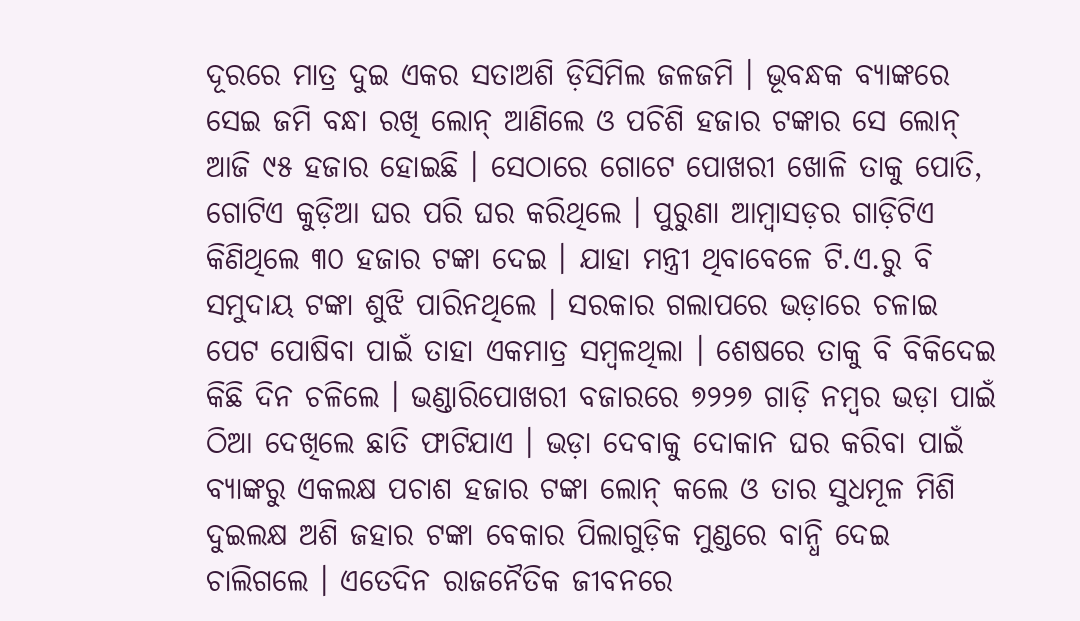ଦୂରରେ ମାତ୍ର ଦୁଇ ଏକର ସତାଅଶି ଡ଼ିସିମିଲ ଜଳଜମି । ଭୂବନ୍ଧକ ବ୍ୟାଙ୍କରେ ସେଇ ଜମି ବନ୍ଧା ରଖି ଲୋନ୍ ଆଣିଲେ ଓ ପଚିଶି ହଜାର ଟଙ୍କାର ସେ ଲୋନ୍ ଆଜି ୯୫ ହଜାର ହୋଇଛି । ସେଠାରେ ଗୋଟେ ପୋଖରୀ ଖୋଳି ତାକୁ ପୋତି, ଗୋଟିଏ କୁଡ଼ିଆ ଘର ପରି ଘର କରିଥିଲେ । ପୁରୁଣା ଆମ୍ବାସଡ଼ର ଗାଡ଼ିଟିଏ କିଣିଥିଲେ ୩୦ ହଜାର ଟଙ୍କା ଦେଇ । ଯାହା ମନ୍ତ୍ରୀ ଥିବାବେଳେ ଟି.ଏ.ରୁ ବି ସମୁଦାୟ ଟଙ୍କା ଶୁଝି ପାରିନଥିଲେ । ସରକାର ଗଲାପରେ ଭଡ଼ାରେ ଚଳାଇ ପେଟ ପୋଷିବା ପାଇଁ ତାହା ଏକମାତ୍ର ସମ୍ବଳଥିଲା । ଶେଷରେ ତାକୁ ବି ବିକିଦେଇ କିଛି ଦିନ ଚଳିଲେ । ଭଣ୍ଡାରିପୋଖରୀ ବଜାରରେ ୭୨୨୭ ଗାଡ଼ି ନମ୍ବର ଭଡ଼ା ପାଇଁ ଠିଆ ଦେଖିଲେ ଛାତି ଫାଟିଯାଏ । ଭଡ଼ା ଦେବାକୁ ଦୋକାନ ଘର କରିବା ପାଇଁ ବ୍ୟାଙ୍କରୁ ଏକଲକ୍ଷ ପଚାଶ ହଜାର ଟଙ୍କା ଲୋନ୍ କଲେ ଓ ତାର ସୁଧମୂଳ ମିଶି ଦୁଇଲକ୍ଷ ଅଶି ଜହାର ଟଙ୍କା ବେକାର ପିଲାଗୁଡ଼ିକ ମୁଣ୍ଡରେ ବାନ୍ଧି ଦେଇ ଚାଲିଗଲେ । ଏତେଦିନ ରାଜନୈତିକ ଜୀବନରେ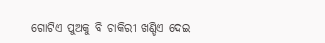ଗୋଟିଏ ପୁଅକୁ ବି ଚାକିରୀ ଖଣ୍ଡିଏ ଦେଇ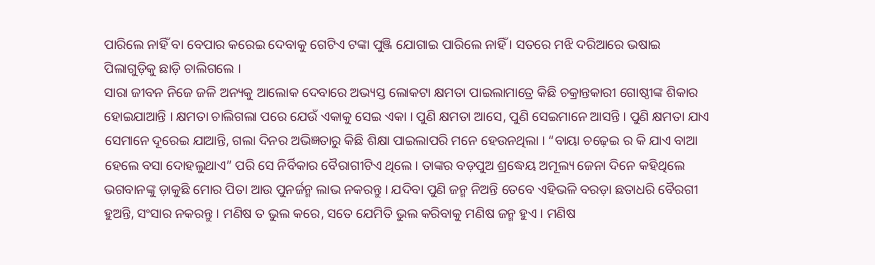ପାରିଲେ ନାହିଁ ବା ବେପାର କରେଇ ଦେବାକୁ ଗେଟିଏ ଟଙ୍କା ପୁଞ୍ଜି ଯୋଗାଇ ପାରିଲେ ନାହିଁ । ସତରେ ମଝି ଦରିଆରେ ଭଷାଇ ପିଲାଗୁଡ଼ିକୁ ଛାଡ଼ି ଚାଲିଗଲେ ।
ସାରା ଜୀବନ ନିଜେ ଜଳି ଅନ୍ୟକୁ ଆଲୋକ ଦେବାରେ ଅଭ୍ୟସ୍ତ ଲୋକଟା କ୍ଷମତା ପାଇଲାମାତ୍ରେ କିଛି ଚକ୍ରାନ୍ତକାରୀ ଗୋଷ୍ଠୀଙ୍କ ଶିକାର ହୋଇଯାଆନ୍ତି । କ୍ଷମତା ଚାଲିଗଲା ପରେ ଯେଉଁ ଏକାକୁ ସେଇ ଏକା । ପୁଣି କ୍ଷମତା ଆସେ, ପୁଣି ସେଇମାନେ ଆସନ୍ତି । ପୁଣି କ୍ଷମତା ଯାଏ ସେମାନେ ଦୂରେଇ ଯାଆନ୍ତି, ଗଲା ଦିନର ଅଭିଜ୍ଞତାରୁ କିଛି ଶିକ୍ଷା ପାଇଲାପରି ମନେ ହେଉନଥିଲା । “ବାୟା ଚଢ଼େଇ ର କି ଯାଏ ବାଆ ହେଲେ ବସା ଦୋହଲୁଥାଏ” ପରି ସେ ନିର୍ବିକାର ବୈରାଗୀଟିଏ ଥିଲେ । ତାଙ୍କର ବଡ଼ପୁଅ ଶ୍ରଦ୍ଧେୟ ଅମୂଲ୍ୟ ଜେନା ଦିନେ କହିଥିଲେ ଭଗବାନଙ୍କୁ ଡ଼ାକୁଛି ମୋର ପିତା ଆଉ ପୁନର୍ଜନ୍ମ ଲାଭ ନକରନ୍ତୁ । ଯଦିବା ପୁଣି ଜନ୍ମ ନିଅନ୍ତି ତେବେ ଏହିଭଳି ବରଡ଼ା ଛତାଧରି ବୈରଗୀ ହୁଅନ୍ତି, ସଂସାର ନକରନ୍ତୁ । ମଣିଷ ତ ଭୁଲ କରେ, ସତେ ଯେମିତି ଭୁଲ କରିବାକୁ ମଣିଷ ଜନ୍ମ ହୁଏ । ମଣିଷ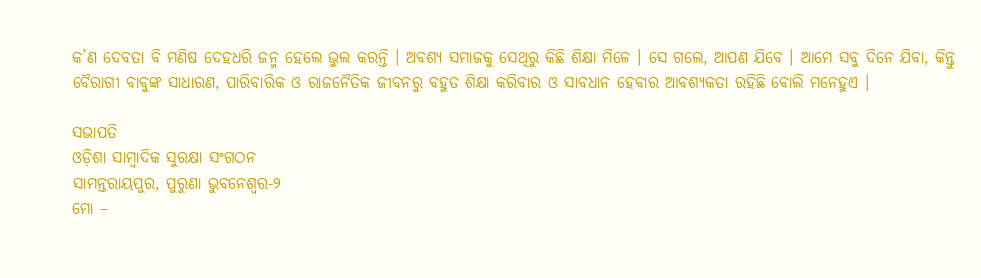କ’ଣ ଦେବତା ବି ମଣିଷ ଦେହଧରି ଜନ୍ମ ହେଲେ ଭୁଲ କରନ୍ତି । ଅବଶ୍ୟ ସମାଜକୁ ସେଥିରୁ କିଛି ଶିକ୍ଷା ମିଳେ । ସେ ଗଲେ, ଆପଣ ଯିବେ । ଆମେ ସବୁ ଦିନେ ଯିବା, କିନ୍ତୁ ବୈରାଗୀ ବାବୁଙ୍କ ସାଧାରଣ, ପାରିବାରିକ ଓ ରାଜନୈତିକ ଜୀବନରୁ ବହୁତ ଶିକ୍ଷା କରିବାର ଓ ସାବଧାନ ହେବାର ଆବଶ୍ୟକତା ରହିଛି ବୋଲି ମନେହୁଏ ।

ସଭାପତି
ଓଡ଼ିଶା ସାମ୍ବାଦିକ ସୁରକ୍ଷା ସଂଗଠନ
ସାମନ୍ତରାୟପୁର, ପୁରୁଣା ଭୁବନେଶ୍ୱର-୨
ମୋ –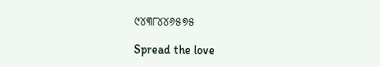୯୪୩୮୪୪୬୫୭୫

Spread the love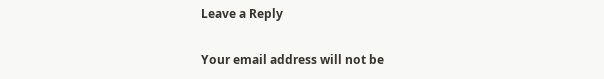Leave a Reply

Your email address will not be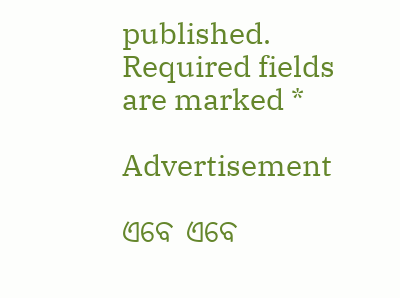published. Required fields are marked *

Advertisement

ଏବେ ଏବେ